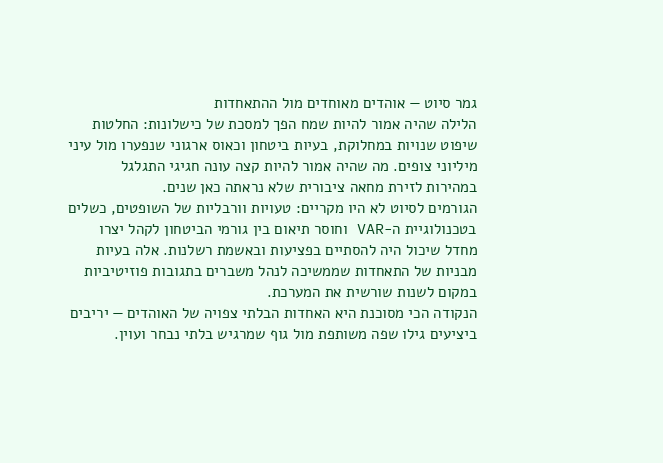גמר סיוט — אוהדים מאוחדים מול ההתאחדות
הלילה שהיה אמור להיות שמח הפך למסכת של כישלונות: החלטות שיפוט שנויות במחלוקת, בעיות ביטחון וכאוס ארגוני שנפערו מול עיני מיליוני צופים. מה שהיה אמור להיות קצה עונה חגיגי התגלגל במהירות לזירת מחאה ציבורית שלא נראתה כאן שנים.
הגורמים לסיוט לא היו מקריים: טעויות וורבליות של השופטים, כשלים בטכנולוגיית ה-VAR וחוסר תיאום בין גורמי הביטחון לקהל יצרו מחדל שיכול היה להסתיים בפציעות ובאשמת רשלנות. אלה בעיות מבניות של התאחדות שממשיכה לנהל משברים בתגובות פוזיטיביות במקום לשנות שורשית את המערכת.
הנקודה הכי מסוכנת היא האחדות הבלתי צפויה של האוהדים — יריבים ביציעים גילו שפה משותפת מול גוף שמרגיש בלתי נבחר ועוין.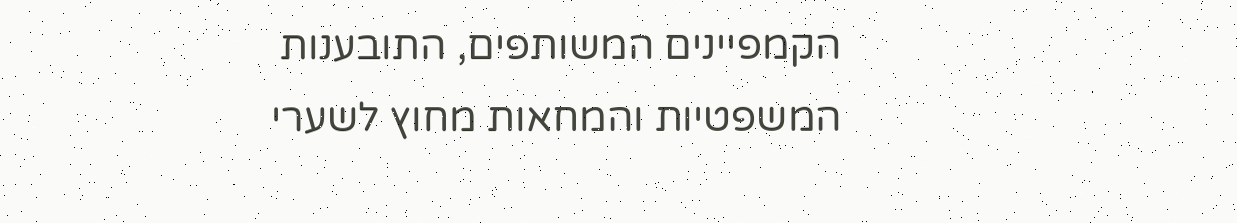הקמפיינים המשותפים, התובענות המשפטיות והמחאות מחוץ לשערי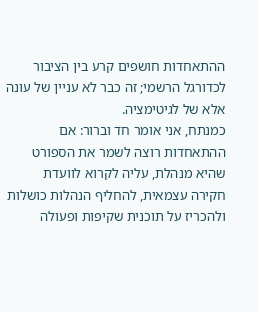ההתאחדות חושפים קרע בין הציבור לכדורגל הרשמי; זה כבר לא עניין של עונה אלא של לגיטימציה.
כמנתח, אני אומר חד וברור: אם ההתאחדות רוצה לשמר את הספורט שהיא מנהלת, עליה לקרוא לוועדת חקירה עצמאית, להחליף הנהלות כושלות ולהכריז על תוכנית שקיפות ופעולה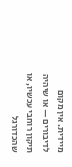מיידית. אין מקום לדיבורים — או שיהיה תיקון רוחבי עכשיו, או שהכדורגל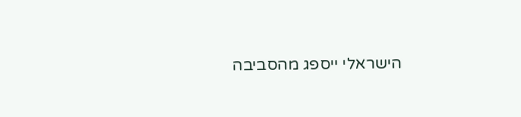הישראלי ייספג מהסביבה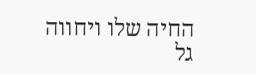החיה שלו ויחווה גל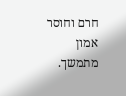חרם וחוסר אמון מתמשך.